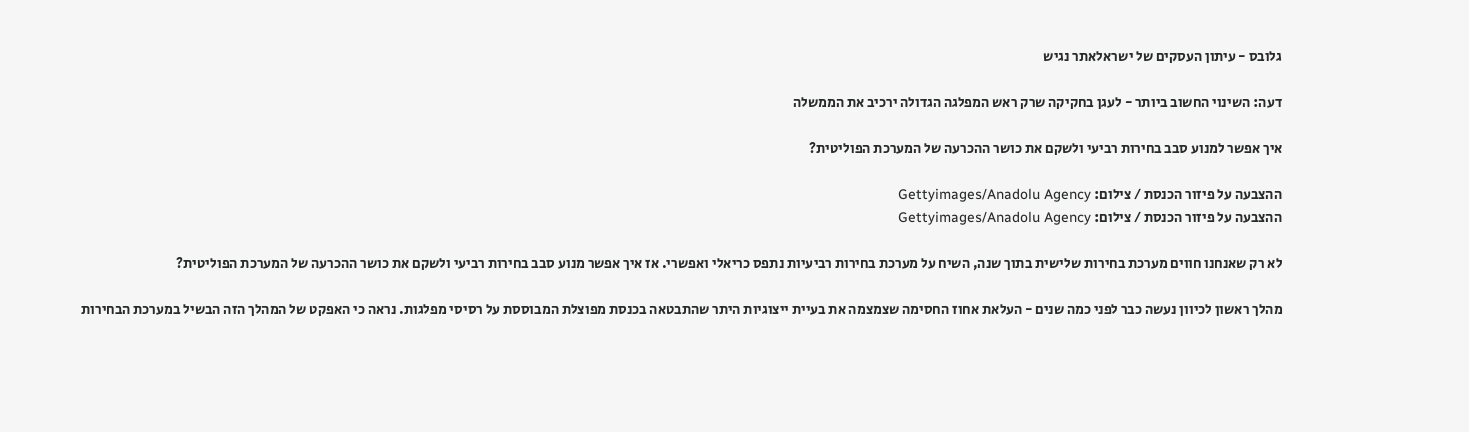גלובס - עיתון העסקים של ישראלאתר נגיש

דעה: השינוי החשוב ביותר - לעגן בחקיקה שרק ראש המפלגה הגדולה ירכיב את הממשלה

איך אפשר למנוע סבב בחירות רביעי ולשקם את כושר ההכרעה של המערכת הפוליטית?

ההצבעה על פיזור הכנסת / צילום: Gettyimages/Anadolu Agency
ההצבעה על פיזור הכנסת / צילום: Gettyimages/Anadolu Agency

לא רק שאנחנו חווים מערכת בחירות שלישית בתוך שנה, השיח על מערכת בחירות רביעיות נתפס כריאלי ואפשרי. אז איך אפשר מנוע סבב בחירות רביעי ולשקם את כושר ההכרעה של המערכת הפוליטית?

מהלך ראשון לכיוון נעשה כבר לפני כמה שנים - העלאת אחוז החסימה שצמצמה את בעיית ייצוגיות היתר שהתבטאה בכנסת מפוצלת המבוססת על רסיסי מפלגות. נראה כי האפקט של המהלך הזה הבשיל במערכת הבחירות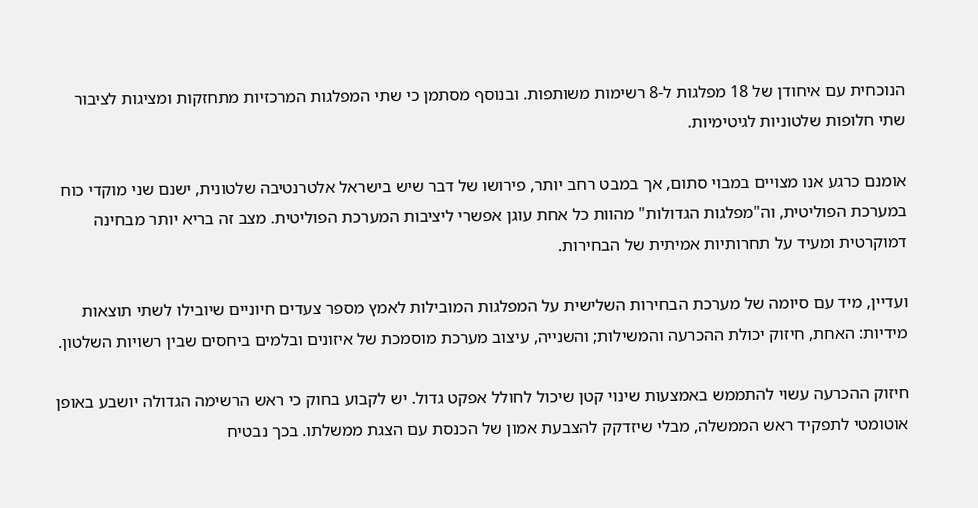הנוכחית עם איחודן של 18 מפלגות ל-8 רשימות משותפות. ובנוסף מסתמן כי שתי המפלגות המרכזיות מתחזקות ומציגות לציבור שתי חלופות שלטוניות לגיטימיות.

אומנם כרגע אנו מצויים במבוי סתום, אך במבט רחב יותר, פירושו של דבר שיש בישראל אלטרנטיבה שלטונית, ישנם שני מוקדי כוח במערכת הפוליטית, וה"מפלגות הגדולות" מהוות כל אחת עוגן אפשרי ליציבות המערכת הפוליטית. מצב זה בריא יותר מבחינה דמוקרטית ומעיד על תחרותיות אמיתית של הבחירות.

ועדיין, מיד עם סיומה של מערכת הבחירות השלישית על המפלגות המובילות לאמץ מספר צעדים חיוניים שיובילו לשתי תוצאות מידיות: האחת, חיזוק יכולת ההכרעה והמשילות; והשנייה, עיצוב מערכת מוסמכת של איזונים ובלמים ביחסים שבין רשויות השלטון.

חיזוק ההכרעה עשוי להתממש באמצעות שינוי קטן שיכול לחולל אפקט גדול. יש לקבוע בחוק כי ראש הרשימה הגדולה יושבע באופן אוטומטי לתפקיד ראש הממשלה, מבלי שיזדקק להצבעת אמון של הכנסת עם הצגת ממשלתו. בכך נבטיח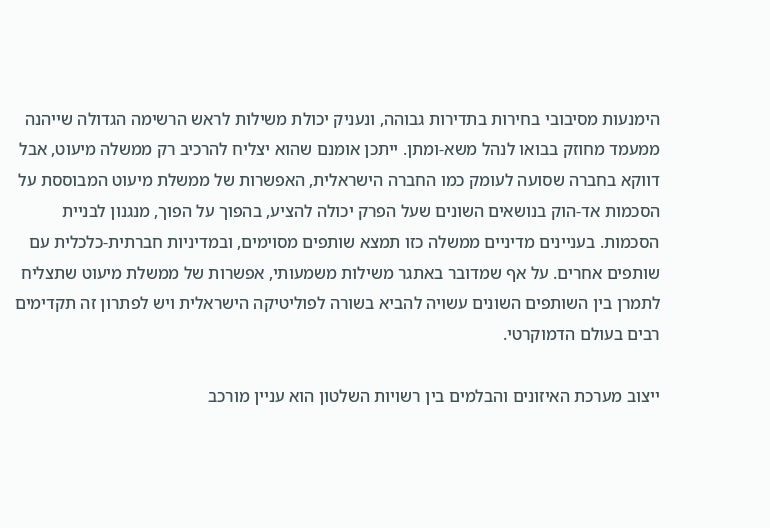הימנעות מסיבובי בחירות בתדירות גבוהה, ונעניק יכולת משילות לראש הרשימה הגדולה שייהנה ממעמד מחוזק בבואו לנהל משא-ומתן. ייתכן אומנם שהוא יצליח להרכיב רק ממשלה מיעוט, אבל דווקא בחברה שסועה לעומק כמו החברה הישראלית, האפשרות של ממשלת מיעוט המבוססת על הסכמות אד-הוק בנושאים השונים שעל הפרק יכולה להציע, בהפוך על הפוך, מנגנון לבניית הסכמות. בעניינים מדיניים ממשלה כזו תמצא שותפים מסוימים, ובמדיניות חברתית-כלכלית עם שותפים אחרים. על אף שמדובר באתגר משילות משמעותי, אפשרות של ממשלת מיעוט שתצליח לתמרן בין השותפים השונים עשויה להביא בשורה לפוליטיקה הישראלית ויש לפתרון זה תקדימים רבים בעולם הדמוקרטי.

ייצוב מערכת האיזונים והבלמים בין רשויות השלטון הוא עניין מורכב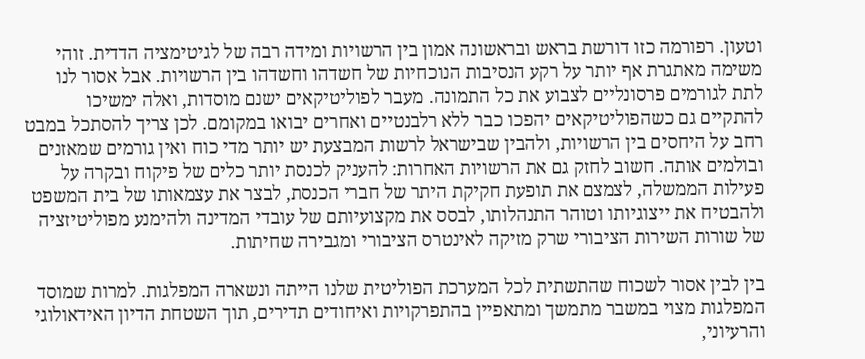וטעון. רפורמה כזו דורשת בראש ובראשונה אמון בין הרשויות ומידה רבה של לגיטימציה הדדית. זוהי משימה מאתגרת אף יותר על רקע הנסיבות הנוכחיות של חשדהו וחשדהו בין הרשויות. אבל אסור לנו לתת לגורמים פרסונליים לצבוע את כל התמונה. מעבר לפוליטיקאים ישנם מוסדות, ואלה ימשיכו להתקיים גם כשהפוליטיקאים יהפכו כבר ללא רלבנטיים ואחרים יבואו במקומם. לכן צריך להסתכל במבט רחב על היחסים בין הרשויות, ולהבין שבישראל לרשות המבצעת יש יותר מדי כוח ואין גורמים שמאזנים ובולמים אותה. חשוב לחזק גם את הרשויות האחרות: להעניק לכנסת יותר כלים של פיקוח ובקרה על פעילות הממשלה, לצמצם את תופעת חקיקת היתר של חברי הכנסת, לבצר את עצמאותו של בית המשפט ולהבטיח את ייצוגיותו וטוהר התנהלותו, לבסס את מקצועיותם של עובדי המדינה ולהימנע מפוליטיזציה של שורות השירות הציבורי שרק מזיקה לאינטרס הציבורי ומגבירה שחיתות.

בין לבין אסור לשכוח שהתשתית לכל המערכת הפוליטית שלנו הייתה ונשארה המפלגות. למרות שמוסד המפלגות מצוי במשבר מתמשך ומתאפיין בהתפרקויות ואיחודים תדירים, תוך השטחת הדיון האידאולוגי והרעיוני,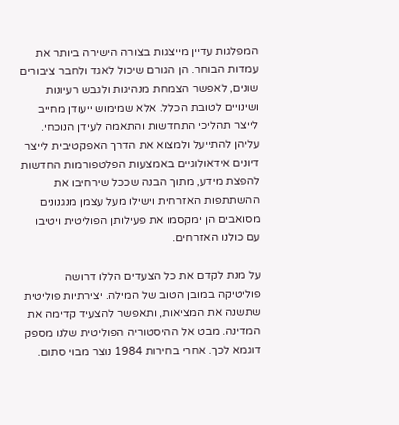המפלגות עדיין מייצגות בצורה הישירה ביותר את עמדות הבוחר. הן הגורם שיכול לאגד ולחבר ציבורים שונים, לאפשר הצמחת מנהיגות ולגבש רעיונות ושינויים לטובת הכלל. אלא שמימוש ייעודן מחייב לייצר תהליכי התחדשות והתאמה לעידן הנוכחי. עליהן להתייעל ולמצוא את הדרך האפקטיבית לייצר דיונים אידאולוגיים באמצעות הפלטפורמות החדשות להפצת מידע, מתוך הבנה שככל שירחיבו את ההשתתפות האזרחית וישילו מעל עצמן מנגנונים מסואבים הן ימקסמו את פעילותן הפוליטית ויטיבו עם כולנו האזרחים.

על מנת לקדם את כל הצעדים הללו דרושה פוליטיקה במובן הטוב של המילה. יצירתיות פוליטית שתשנה את המציאות, ותאפשר להצעיד קדימה את המדינה. מבט אל ההיסטוריה הפוליטית שלנו מספק דוגמא לכך. אחרי בחירות 1984 נוצר מבוי סתום.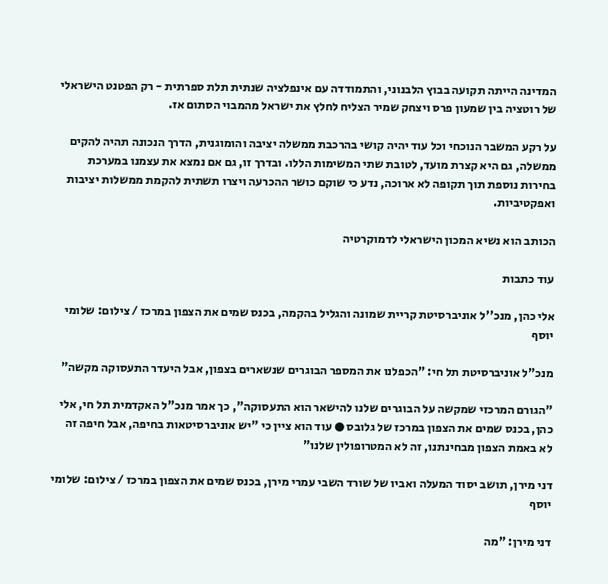המדינה הייתה תקועה בבוץ הלבנוני, והתמודדה עם אינפלציה שנתית תלת ספרתית - רק הפטנט הישראלי של רוטציה בין שמעון פרס ויצחק שמיר הצליח לחלץ את ישראל מהמבוי הסתום אז.

על רקע המשבר הנוכחי וכל עוד יהיה קושי בהרכבת ממשלה יציבה והומוגנית, הדרך הנכונה תהיה להקים ממשלה, גם היא קצרת מועד, לטובת שתי המשימות הללו. ובדרך זו, גם אם נמצא את עצמנו במערכת בחירות נוספת תוך תקופה לא ארוכה, נדע כי שוקם כושר ההכרעה ויצרו תשתית להקמת ממשלות יציבות ואפקטיביות.

הכותב הוא נשיא המכון הישראלי לדמוקרטיה

עוד כתבות

אלי כהן, מנכ''ל אוניברסיטת קריית שמונה והגליל בהקמה, בכנס שמים את הצפון במרכז / צילום: שלומי יוסף

מנכ"ל אוניברסיטת תל חי: "הכפלנו את המספר הבוגרים שנשארים בצפון, אבל היעדר התעסוקה מקשה"

"הגורם המרכזי שמקשה על הבוגרים שלנו להישאר הוא התעסוקה", כך אמר מנכ"ל האקדמית תל חי, אלי כהן, בכנס שמים את הצפון במרכז של גלובס ● עוד הוא ציין כי "יש אוניברסיטאות בחיפה, אבל חיפה זה לא באמת הצפון מבחינתנו, זה לא המטרופולין שלנו"

דני מירן, תושב יסוד המעלה ואביו של שורד השבי עמרי מירן, בכנס שמים את הצפון במרכז / צילום: שלומי יוסף

דני מירן: "מה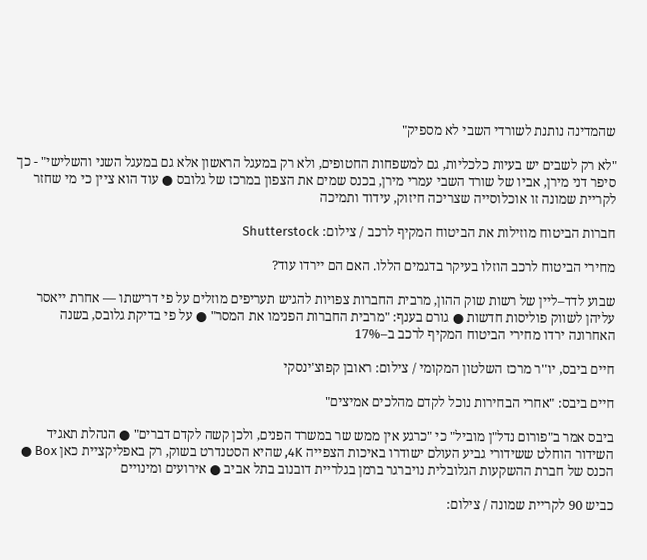שהמדינה נותנת לשורדי השבי לא מספיק"

"לא רק לשבים יש בעיות כלכליות, גם למשפחות החטופים, ולא רק במעגל הראשון אלא גם במעגל השני והשלישי" - כך סיפר דני מירן, אביו של שורד השבי עמרי מירן, בכנס שמים את הצפון במרכז של גלובס ● עוד הוא ציין כי מי שחזר לקריית שמונה זו אוכלוסייה שצריכה חיזוק, עידוד ותמיכה

חברות הביטוח מוזילות את הביטוח המקיף לרכב / צילום: Shutterstock

מחירי הביטוח לרכב הוזלו בעיקר בדגמים הללו. האם הם יירדו עוד?

שבוע לדד–ליין של רשות שוק ההון, מרבית החברות צפויות להגיש תעריפים מוזלים על פי דרישתו — אחרת ייאסר עליהן לשווק פוליסות חדשות ● גורם בענף: "מרבית החברות הפנימו את המסר" ● על פי בדיקת גלובס, בשנה האחרונה ירדו מחירי הביטוח המקיף לרכב ב–17%

חיים ביבס, יו''ר מרכז השלטון המקומי / צילום: ראובן קפוצ'ינסקי

חיים ביבס: "אחרי הבחירות נוכל לקדם מהלכים אמיצים"

ביבס אמר ב"פורום נדל"ן מוביל" כי "כרגע אין ממש שר במשרד הפנים, ולכן קשה לקדם דברים" ● הנהלת תאגיד השידור הוחלט ששידורי גביע העולם ישודרו באיכות הצפייה 4K, שהיא הסטנדרט בשוק, רק באפליקציית כאן Box ● הכנס של חברת ההשקעות הגלובלית נויברגר ברמן בגלריית דובנוב בתל אביב ● אירועים ומינויים

כביש 90 לקריית שמונה / צילום: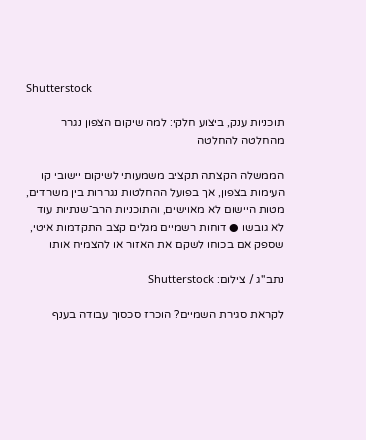Shutterstock

תוכניות ענק, ביצוע חלקי: למה שיקום הצפון נגרר מהחלטה להחלטה

הממשלה הקצתה תקציב משמעותי לשיקום יישובי קו העימות בצפון, אך בפועל ההחלטות נגררות בין משרדים, מטות היישום לא מאוישים, והתוכניות הרב־שנתיות עוד לא גובשו ● דוחות רשמיים מגלים קצב התקדמות איטי, שספק אם בכוחו לשקם את האזור או להצמיח אותו

נתב''ג / צילום: Shutterstock

לקראת סגירת השמיים? הוכרז סכסוך עבודה בענף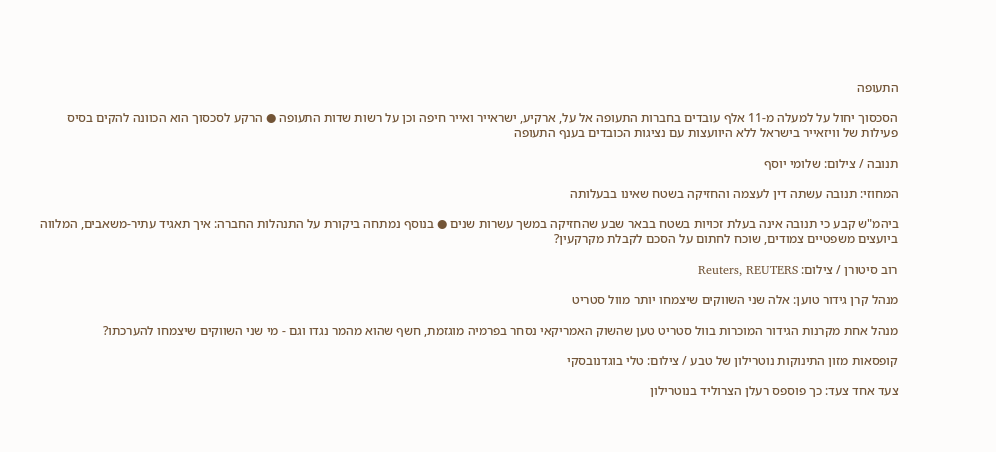התעופה

הסכסוך יחול על למעלה מ-11 אלף עובדים בחברות התעופה אל על, ארקיע, ישראייר ואייר חיפה וכן על רשות שדות התעופה ● הרקע לסכסוך הוא הכוונה להקים בסיס פעילות של וויזאייר בישראל ללא היוועצות עם נציגות הכובדים בענף התעופה

תנובה / צילום: שלומי יוסף

המחוזי: תנובה עשתה דין לעצמה והחזיקה בשטח שאינו בבעלותה

ביהמ"ש קבע כי תנובה אינה בעלת זכויות בשטח בבאר שבע שהחזיקה במשך עשרות שנים ● בנוסף נמתחה ביקורת על התנהלות החברה: איך תאגיד עתיר-משאבים, המלווה ביועצים משפטיים צמודים, שוכח לחתום על הסכם לקבלת מקרקעין?

רוב סיטורן / צילום: Reuters, REUTERS

מנהל קרן גידור טוען: אלה שני השווקים שיצמחו יותר מוול סטריט

מנהל אחת מקרנות הגידור המוכרות בוול סטריט טען שהשוק האמריקאי נסחר בפרמיה מוגזמת, חשף שהוא מהמר נגדו וגם - מי שני השווקים שיצמחו להערכתו?

קופסאות מזון התינוקות נוטרילון של טבע / צילום: טלי בוגדנובסקי

צעד אחד צעד: כך פוספס רעלן הצרוליד בנוטרילון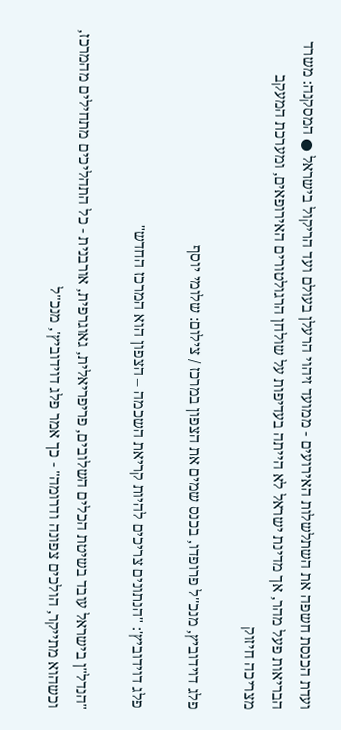ועדת הכנסת חשפה את השתלשלות האירועים - ממועד זיהוי הרעלן בעולם ועד הריקול בישראל ● המסקנה: משרד הבריאות פעל מהר, אך מדינת ישראל לא הייתה בעדיפות על שולחן הרגולטורים האירופאים, ומערכת המעקב מצריכה חיזוק

פלג דוידוביץ, מנכ''ל פרופדו, בכנס שמים את הצפון במרכז / צילום: שלומי יוסף

פלג דוידוביץ': "הנתונים צריכים להיות קריאת השכמה – הצפון הוא המרכז החדש"

"הנדל"ן בישראל עובד בשיטת הכלים השלובים, פריפריאלית, גאוגרפית, אורבנית - כל התהליכים מתחילים מהמרכז, וכשהוא מתייקר, הולכים צפונה ודרומה" - כך אמר פלג דוידוביץ', מנכ"ל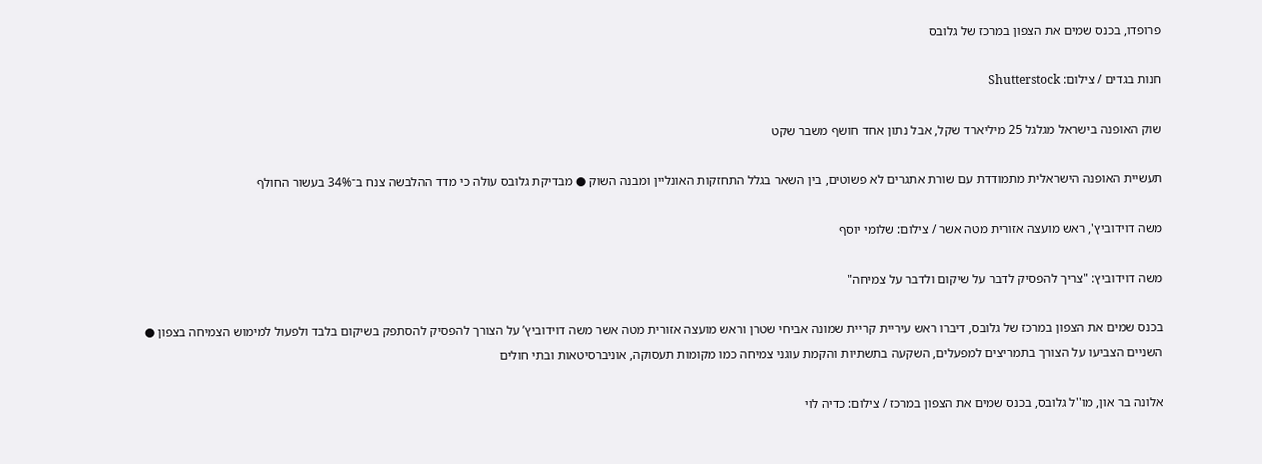פרופדו, בכנס שמים את הצפון במרכז של גלובס

חנות בגדים / צילום: Shutterstock

שוק האופנה בישראל מגלגל 25 מיליארד שקל, אבל נתון אחד חושף משבר שקט

תעשיית האופנה הישראלית מתמודדת עם שורת אתגרים לא פשוטים, בין השאר בגלל התחזקות האונליין ומבנה השוק ● מבדיקת גלובס עולה כי מדד ההלבשה צנח ב־34% בעשור החולף

משה דוידוביץ', ראש מועצה אזורית מטה אשר / צילום: שלומי יוסף

משה דוידוביץ: "צריך להפסיק לדבר על שיקום ולדבר על צמיחה"

בכנס שמים את הצפון במרכז של גלובס, דיברו ראש עיריית קריית שמונה אביחי שטרן וראש מועצה אזורית מטה אשר משה דוידוביץ’ על הצורך להפסיק להסתפק בשיקום בלבד ולפעול למימוש הצמיחה בצפון ● השניים הצביעו על הצורך בתמריצים למפעלים, השקעה בתשתיות והקמת עוגני צמיחה כמו מקומות תעסוקה, אוניברסיטאות ובתי חולים

אלונה בר און, מו''ל גלובס, בכנס שמים את הצפון במרכז / צילום: כדיה לוי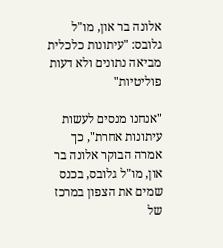אלונה בר און, מו"ל גלובס: "עיתונות כלכלית מביאה נתונים ולא דעות פוליטיות"

"אנחנו מנסים לעשות עיתונות אחרת", כך אמרה הבוקר אלונה בר און, מו"ל גלובס, בכנס שמים את הצפון במרכז של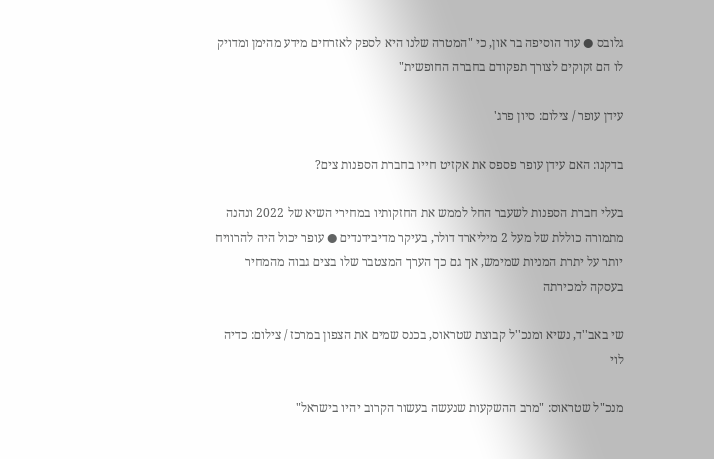גלובס ● עוד הוסיפה בר און, כי "המטרה שלנו היא לספק לאזרחים מידע מהימן ומדויק לו הם זקוקים לצורך תפקודם בחברה החופשית"

עידן עופר / צילום: סיון פרג'

בדקנו: האם עידן עופר פספס את אקזיט חייו בחברת הספנות צים?

בעלי חברת הספנות לשעבר החל לממש את החזקותיו במחירי השיא של 2022 ונהנה מתמורה כוללת של מעל 2 מיליארד דולר, בעיקר מדיבידנדים ● עופר יכול היה להרוויח יותר על יתרת המניות שמימש, אך גם כך הערך המצטבר שלו בצים גבוה מהמחיר בעסקה למכירתה

שי באב''ד, נשיא ומנכ''ל קבוצת שטראוס, בכנס שמים את הצפון במרכז / צילום: כדיה לוי

מנכ"ל שטראוס: "מרב ההשקעות שנעשה בעשור הקרוב יהיו בישראל"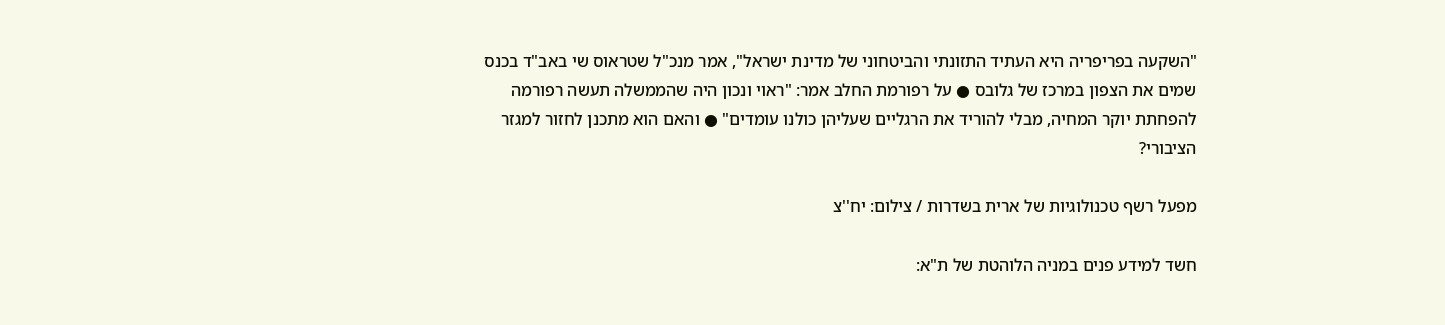"השקעה בפריפריה היא העתיד התזונתי והביטחוני של מדינת ישראל", אמר מנכ"ל שטראוס שי באב"ד בכנס שמים את הצפון במרכז של גלובס ● על רפורמת החלב אמר: "ראוי ונכון היה שהממשלה תעשה רפורמה להפחתת יוקר המחיה, מבלי להוריד את הרגליים שעליהן כולנו עומדים" ● והאם הוא מתכנן לחזור למגזר הציבורי?

מפעל רשף טכנולוגיות של ארית בשדרות / צילום: יח''צ

חשד למידע פנים במניה הלוהטת של ת"א: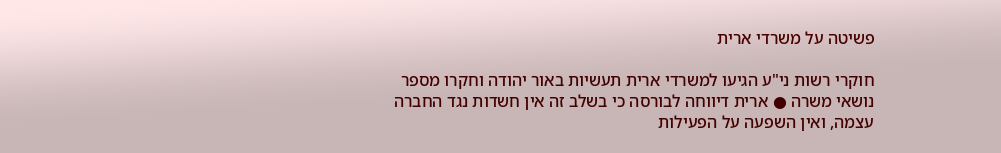פשיטה על משרדי ארית

חוקרי רשות ני"ע הגיעו למשרדי ארית תעשיות באור יהודה וחקרו מספר נושאי משרה ● ארית דיווחה לבורסה כי בשלב זה אין חשדות נגד החברה עצמה, ואין השפעה על הפעילות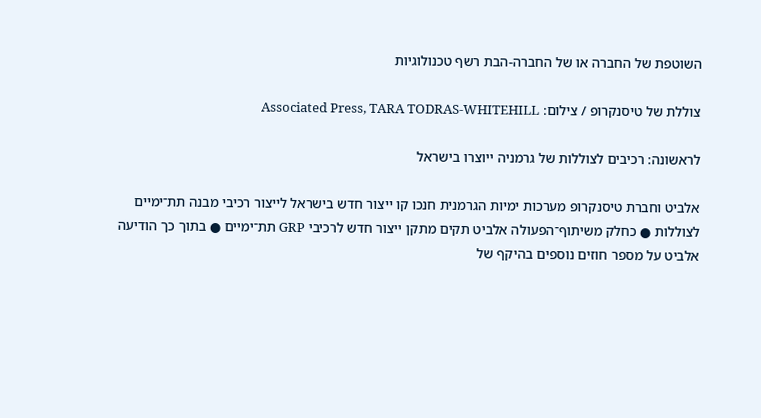השוטפת של החברה או של החברה-הבת רשף טכנולוגיות

צוללת של טיסנקרופ / צילום: Associated Press, TARA TODRAS-WHITEHILL

לראשונה: רכיבים לצוללות של גרמניה ייוצרו בישראל

אלביט וחברת טיסנקרופ מערכות ימיות הגרמנית חנכו קו ייצור חדש בישראל לייצור רכיבי מבנה תת־ימיים לצוללות ● כחלק משיתוף־הפעולה אלביט תקים מתקן ייצור חדש לרכיבי GRP תת־ימיים ● בתוך כך הודיעה אלביט על מספר חוזים נוספים בהיקף של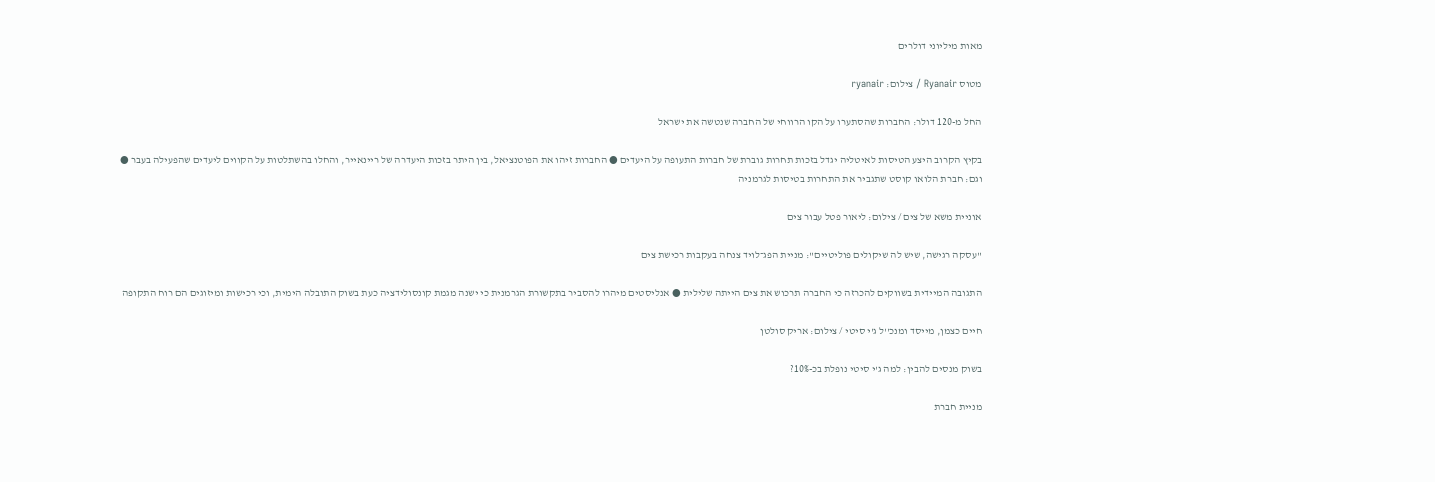מאות מיליוני דולרים

מטוס Ryanair / צילום: ryanair

החל מ-120 דולר: החברות שהסתערו על הקו הרווחי של החברה שנטשה את ישראל

בקיץ הקרוב היצע הטיסות לאיטליה יגדל בזכות תחרות גוברת של חברות התעופה על היעדים ● החברות זיהו את הפוטנציאל, בין היתר בזכות היעדרה של ריינאייר, והחלו בהשתלטות על הקווים ליעדים שהפעילה בעבר ● וגם: חברת הלואו קוסט שתגביר את התחרות בטיסות לגרמניה

אוניית משא של צים / צילום: ליאור פטל עבור צים

"עסקה רגישה, שיש לה שיקולים פוליטיים": מניית הפג־לויד צנחה בעקבות רכישת צים

התגובה המיידית בשווקים להכרזה כי החברה תרכוש את צים הייתה שלילית ● אנליסטים מיהרו להסביר בתקשורת הגרמנית כי ישנה מגמת קונסולידציה כעת בשוק התובלה הימית, וכי רכישות ומיזוגים הם רוח התקופה

חיים כצמן, מייסד ומנכ''ל ג'י סיטי / צילום: אריק סולטן

בשוק מנסים להבין: למה ג'י סיטי נופלת בכ-10%?

מניית חברת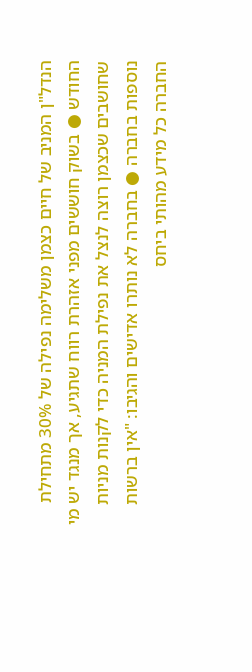הנדל"ן המניב של חיים כצמן משלימה נפילה של 30% מתחילת החודש ● בשוק חוששים מפני אזהרת רווח שתגיע, אך מנגד יש מי שחושבים שכצמן רוצה לנצל את נפילת המניה כדי לקנות מניות נוספות בחברה ● בחברה לא נותרו אדישים והגיבו: "אין ברשות החברה כל מידע מהותי ביחס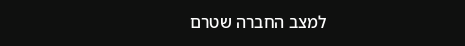למצב החברה שטרם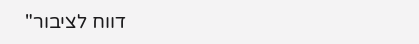דווח לציבור"